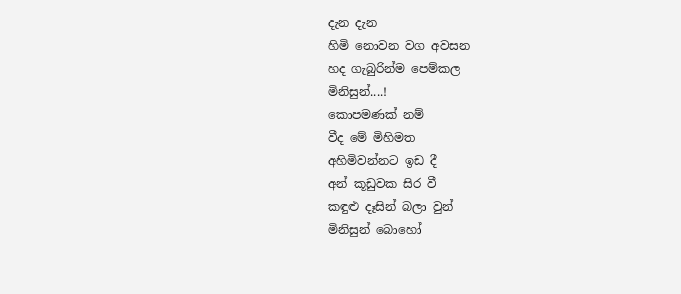දැන දැන
හිමි නොවන වග අවසන
හද ගැබුරින්ම පෙම්කල
මිනිසුන්....!
කොපමණක් නම්
වීද මේ මිහිමත
අහිමිවන්නට ඉඩ දී
අන් කූඩුවක සිර වී
කඳුළු දෑසින් බලා වුන්
මිනිසුන් බොහෝ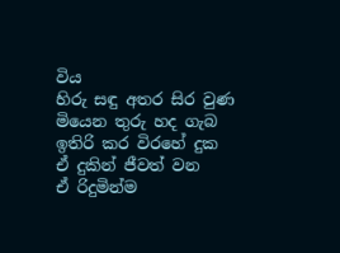විය
හිරු සඳු අතර සිර වුණ
මියෙන තුරු හද ගැබ
ඉතිරි කර විරහේ දුක
ඒ දුකින් ජීවත් වන
ඒ රිදුමින්ම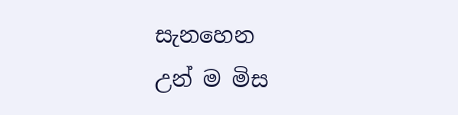සැනහෙන
උන් ම මිස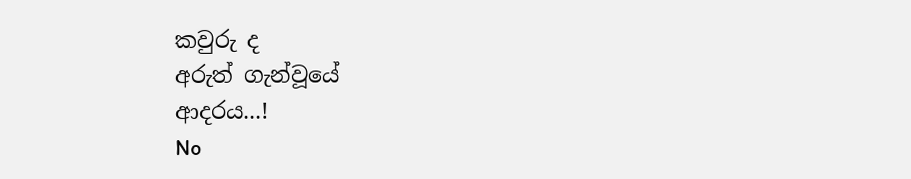කවුරු ද
අරුත් ගැන්වූයේ
ආදරය...!
No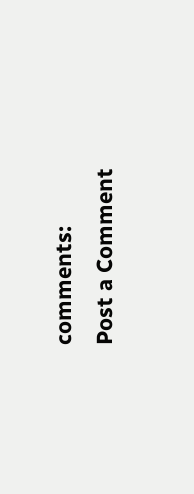comments:
Post a Comment